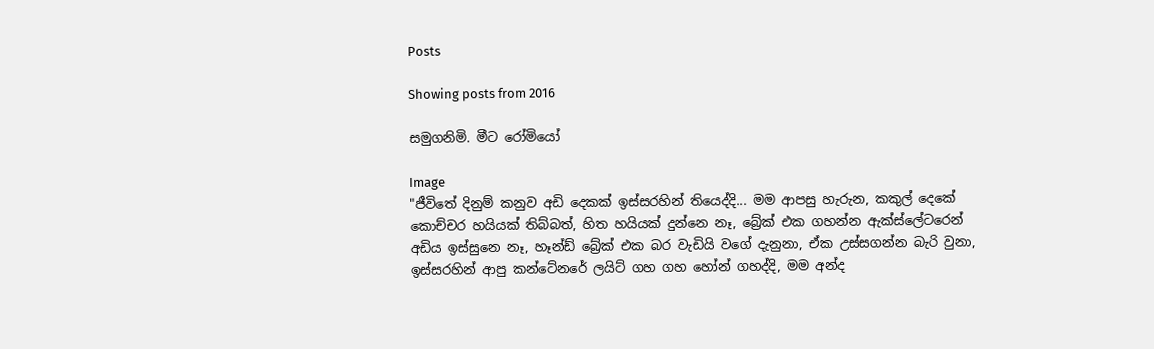Posts

Showing posts from 2016

සමුගනිමි. මීට රෝමියෝ

Image
"ජීවිතේ දිනුම් කනුව අඩි දෙකක් ඉස්සරහින් තියෙද්දි... මම ආපසු හැරුන, කකුල් දෙකේ කොච්චර හයියක් තිබ්බත්, හිත හයියක් දුන්නෙ නෑ, බ්‍රේක් එක ගහන්න ඇක්ස්ලේටරෙන් අඩිය ඉස්සුනෙ නෑ, හෑන්ඩ් බ්‍රේක් එක බර වැඩියි වගේ දැනුනා, ඒක උස්සගන්න බැරි වුනා, ඉස්සරහින් ආපු කන්ටේනරේ ලයිට් ගහ ගහ හෝන් ගහද්දි, මම අන්ද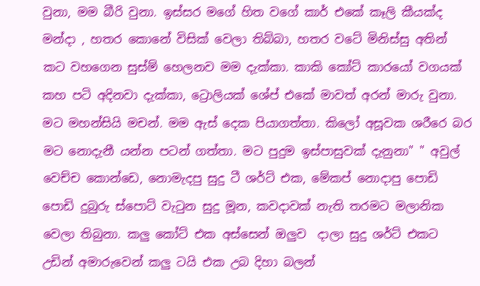වුනා, මම බීරි වුනා. ඉස්සර මගේ හිත වගේ කාර් එකේ කෑලි කීයක්ද මන්දා , හතර කොනේ විසික් වෙලා තිබ්බා, හතර වටේ මිනිස්සු අතින් කට වහගෙන සුස්ම් හෙලනව මම දැක්කා. කාකි කෝට් කාරයෝ වගයක් කහ පටි අදිනවා දැක්කා, ට්‍රොලියක් ශේප් එකේ මාවත් අරන් මාරු වුනා. මට මහන්සියි මචන්. මම ඇස් දෙක පියාගත්තා. කිලෝ අසූවක ශරීරෙ බර මට නොදැනී යන්න පටන් ගත්තා. මට පුදුම ඉස්පාසුවක් දැනුනා" " අවුල් වෙච්ච කොන්ඩෙ, නොමැදපු සුදු ටී ශර්ට් එක, මේකප් නොදාපු පොඩි පොඩි දුබුරු ස්පොට් වැටුන සුදු මූන, කවදාවක් නැති තරමට මලානික වෙලා තිබුනා. කලු කෝට් එක අස්සෙන් ඔලුව  දාලා සුදු ශර්ට් එකට උඩින් අමාරුවෙන් කලු ටයි එක උබ දිහා බලන්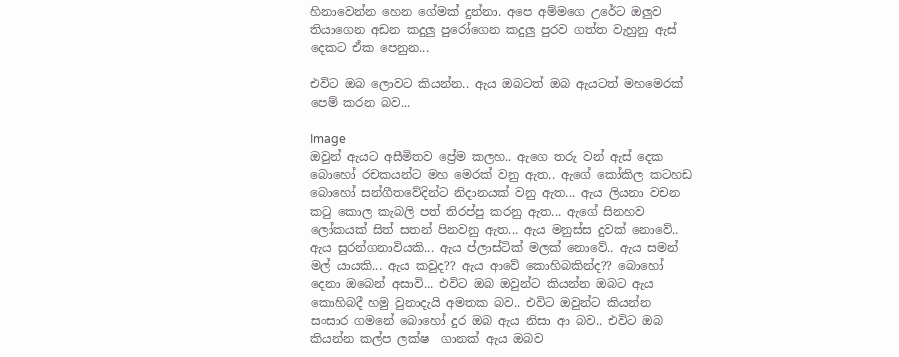හිනාවෙන්න හෙන ගේමක් දුන්නා. අපෙ අම්මගෙ උරේට ඔලුව තියාගෙන අඩන කදුලු පුරෝගෙන කදුලු පුරව ගත්ත වැහුනු ඇස් දෙකට ඒක පෙනුන...

එවිට ඔබ ලොවට කියන්න.. ඇය ඔබටත් ඔබ ඇයටත් මහමෙරක් පෙම් කරන බව...

Image
ඔවුන් ඇයට අසීමිතව ප්‍රේම කලහ.. ඇගෙ තරු වන් ඇස් දෙක බොහෝ රචකයන්ට මහ මෙරක් වනු ඇත.. ඇගේ කෝකිල කටහඩ බොහෝ සන්ගීතවේදින්ට නිදානයක් වනු ඇත... ඇය ලියනා වචන කටු කොල කැබලි පත් තිරප්පු කරනු ඇත... ඇගේ සිනහව ලෝකයක් සිත් සතන් පිනවනු ඇත... ඇය මනුස්ස දුවක් නොවේ.. ඇය සුරන්ගනාවියකි... ඇය ප්ලාස්ටික් මලක් නොවේ.. ඇය සමන් මල් යායකි... ඇය කවුද?? ඇය ආවේ කොහිබකින්ද?? බොහෝ දෙනා ඔබෙන් අසාවි... එවිට ඔබ ඔවුන්ට කියන්න ඔබට ඇය කොහිබදී හමු වුනාදැයි අමතක බව.. එවිට ඔවුන්ට කියන්න සංසාර ගමනේ බොහෝ දුර ඔබ ඇය නිසා ආ බව.. එවිට ඔබ කියන්න කල්ප ලක්ෂ  ගානක් ඇය ඔබව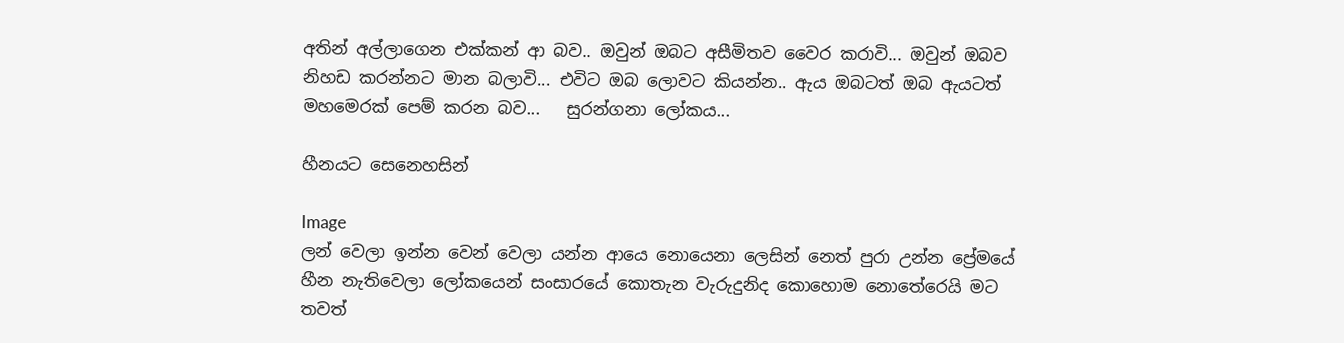අතින් අල්ලාගෙන එක්කන් ආ බව.. ඔවුන් ඔබට අසීමිතව වෛර කරාවි... ඔවුන් ඔබව නිහඩ කරන්නට මාන බලාවි... එවිට ඔබ ලොවට කියන්න.. ඇය ඔබටත් ඔබ ඇයටත් මහමෙරක් පෙම් කරන බව...   සුරන්ගනා ලෝකය...

හීනයට සෙනෙහසින්

Image
ලන් වෙලා ඉන්න වෙන් වෙලා යන්න ආයෙ නොයෙනා ලෙසින් නෙත් පුරා උන්න ප්‍රේමයේ හීන නැතිවෙලා ලෝකයෙන් සංසාරයේ කොතැන වැරුදුනිද කොහොම නොතේරෙයි මට තවත්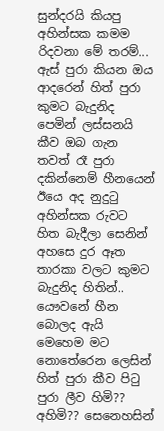සුන්දරයි කියපු අහින්සක කමම රිදවනා මේ තරම්... ඇස් පුරා කියන ඔය ආදරෙන් හිත් පුරා කුමට බැදුනිද පෙමින් ලස්සනයි කීව ඔබ ගැන තවත් රෑ පුරා දකින්නෙම් හීනයෙන් ඊයෙ අද නුදුටු අහින්සක රුවට හිත බැදීලා සෙනින් අහසෙ දුර ඈත තාරකා වලට කුමට බැදුනිද හිතින්.. යෞවනේ හීන බොලද ඇයි මෙහෙම මට නොතේරෙන ලෙසින් හිත් පුරා කීව පිටු පුරා ලීව හිමි?? අහිමි?? සෙනෙහසින්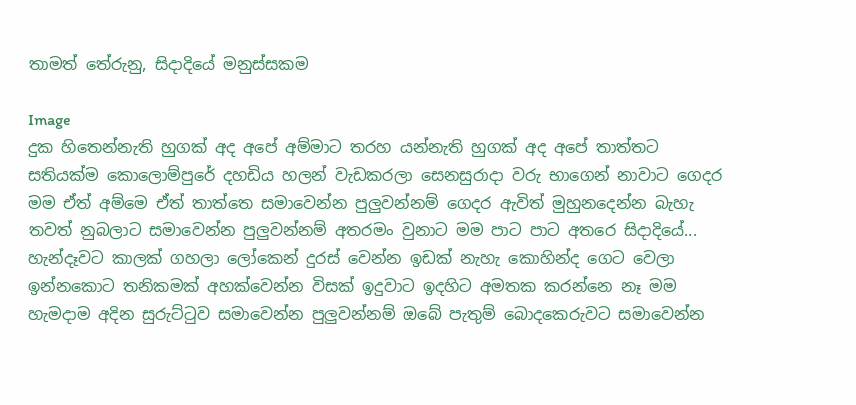තාමත් තේරුනු, සිදාදියේ මනුස්සකම

Image
දුක හිතෙන්නැති හුගක් අද අපේ අම්මාට තරහ යන්නැති හුගක් අද අපේ තාත්තට සතියක්ම කොලොම්පුරේ දහඩිය හලන් වැඩකරලා සෙනසුරාදා වරු භාගෙන් නාවාට ගෙදර මම ඒත් අම්මෙ ඒත් තාත්තෙ සමාවෙන්න පුලුවන්නම් ගෙදර ඇවිත් මුහුනදෙන්න බැහැ තවත් නුබලාට සමාවෙන්න පුලුවන්නම් අතරමං වුනාට මම පාට පාට අතරෙ සිදාදියේ... හැන්දෑවට කාලක් ගහලා ලෝකෙන් දුරස් වෙන්න ඉඩක් නැහැ කොහින්ද ගෙට වෙලා ඉන්නකොට තනිකමක් අහක්වෙන්න විසක් ඉදුවාට ඉදහිට අමතක කරන්නෙ නෑ මම හැමදාම අදින සුරුට්ටුව සමාවෙන්න පුලුවන්නම් ඔබේ පැතුම් බොදකෙරුවට සමාවෙන්න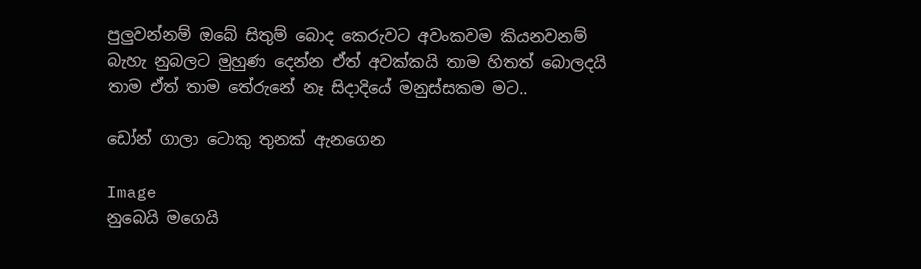පුලුවන්නම් ඔබේ සිතුම් බොද කෙරුවට අවංකවම කියනවනම් බැහැ නුබලට මුහුණ දෙන්න ඒත් අවක්කයි තාම හිතත් බොලදයි තාම ඒත් තාම තේරුනේ නෑ සිදාදියේ මනුස්සකම මට..

ඩෝන් ගාලා ටොකු තුනක් ඇනගෙන

Image
නුබෙයි මගෙයි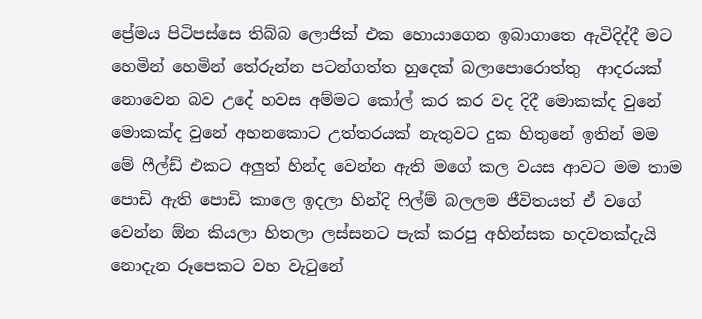ප්‍රේමය පිටිපස්සෙ තිබ්බ ලොජික් එක හොයාගෙන ඉබාගාතෙ ඇවිදිද්දී මට හෙමින් හෙමින් තේරුන්න පටන්ගත්ත හුදෙක් බලාපොරොත්තු  ආදරයක් නොවෙන බව උදේ හවස අම්මට කෝල් කර කර වද දිදී මොකක්ද වුනේ මොකක්ද වුනේ අහනකොට උත්තරයක් නැතුවට දුක හිතුනේ ඉතින් මම මේ ෆීල්ඩ් එකට අලුත් හින්ද වෙන්න ඇති මගේ කල වයස ආවට මම තාම පොඩි ඇති පොඩි කාලෙ ඉදලා හින්දි ෆිල්ම් බලලම ජීවිතයත් ඒ වගේ වෙන්න ඕන කියලා හිතලා ලස්සනට පැක් කරපු අහින්සක හදවතක්දැයි නොදැන රූපෙකට වහ වැටුනේ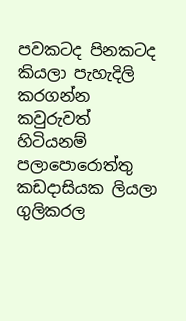පවකටද පිනකටද කියලා පැහැදිලි කරගන්න කවුරුවත් හිටියනම් පලාපොරොත්තු කඩදාසියක ලියලා ගුලිකරල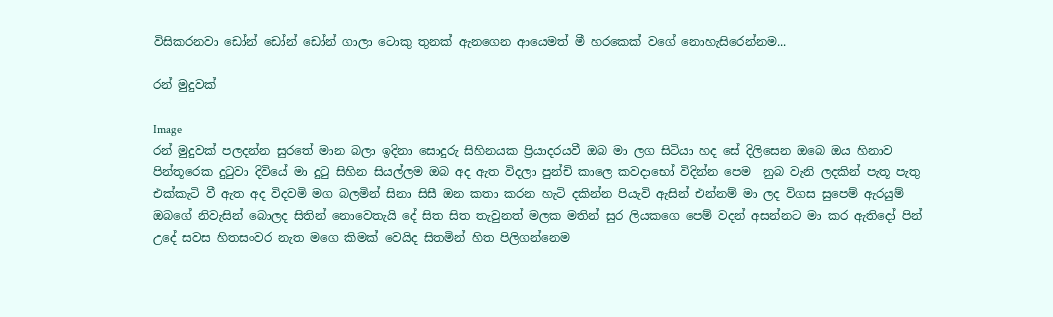විසිකරනවා ඩෝන් ඩෝන් ඩෝන් ගාලා ටොකු තුනක් ඇනගෙන ආයෙමත් මී හරකෙක් වගේ නොහැසිරෙන්නම...

රන් මුදුවක්

Image
රන් මුදුවක් පලදන්න සුරතේ මාන බලා ඉදිනා සොදුරු සිහිනයක ප්‍රියාදරයවී ඔබ මා ලග සිටියා හද සේ දිලිසෙන ඔබෙ ඔය හිනාව පින්තූරෙක දුටුවා දිවියේ මා දුටු සිහින සියල්ලම ඔබ අද ඇත විදලා පුන්චි කාලෙ කවදාභෝ විදින්න පෙම  නුබ වැනි ලදකින් පැතූ පැතු එක්කැටි වී ඇත අද විදවමි මග බලමින් සිනා සිසී ඔන කතා කරන හැටි දකින්න පියැවි ඇසින් එන්නම් මා ලද විගස සුපෙම් ඇරයුම් ඔබගේ නිවැසින් බොලද සිතින් නොවෙතැයි දේ සිත සිත තැවුනත් මලක මතින් සුර ලියකගෙ පෙම් වදන් අසන්නට මා කර ඇතිදෝ පින් උදේ සවස හිතසංවර නැත මගෙ කිමක් වෙයිද සිතමින් හිත පිලිගන්නෙම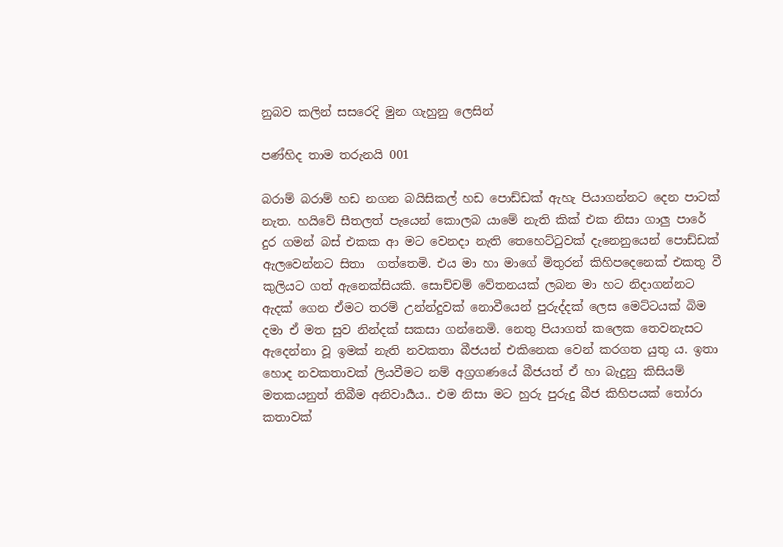නුබව කලින් සසරෙදි මුන ගැහුනු ලෙසින්

පණ්හිද තාම තරුනයි 001

බරාම් බරාම් හඩ නගන බයිසිකල් හඩ පොඩ්ඩක් ඇහැ පියාගන්නට දෙන පාටක් නැත. හයිවේ සීතලත් පැයෙන් කොලබ යාමේ නැති කික් එක නිසා ගාලු පාරේ දුර ගමන් බස් එකක ආ මට වෙනදා නැති තෙහෙට්ටුවක් දැනෙනුයෙන් පොඩ්ඩක් ඇලවෙන්නට සිතා  ගත්තෙමි. එය මා හා මාගේ මිතුරන් කිහිපදෙනෙක් එකතු වී කුලියට ගත් ඇනෙක්සියකි. සොච්චම් වේතනයක් ලබන මා හට නිදාගන්නට ඇදක් ගෙන ඒමට තරම් උන්න්දුවක් නොවීයෙන් පුරුද්දක් ලෙස මෙට්ටයක් බිම දමා ඒ මත සුව නින්දක් සකසා ගන්නෙමි. නෙතු පියාගත් කලෙක තෙවනැසට ඇදෙන්නා වූ ඉමක් නැති නවකතා බීජයන් එකිනෙක වෙන් කරගත යුතු ය. ඉතා හොද නවකතාවක් ලියවීමට නම් අග්‍රගණයේ බීජයත් ඒ හා බැදුනු කිසියම් මතකයනුත් තිබීම අනිවාර්‍යය.. එම නිසා මට හුරු පුරුදු බීජ කිහිපයක් තෝරා කතාවක්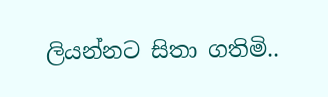ලියන්නට සිතා ගතිමි..